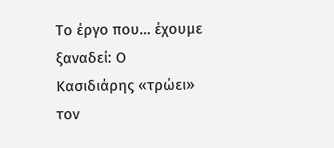Το έργο που… έχουμε ξαναδεί: Ο Κασιδιάρης «τρώει» τον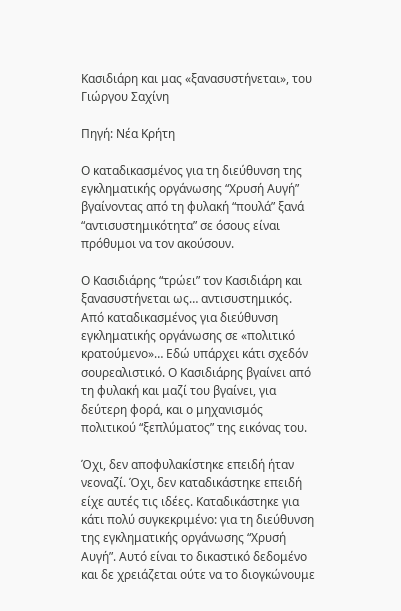Κασιδιάρη και μας «ξανασυστήνεται», του Γιώργου Σαχίνη

Πηγή: Νέα Κρήτη

Ο καταδικασμένος για τη διεύθυνση της εγκληματικής οργάνωσης “Χρυσή Αυγή” βγαίνοντας από τη φυλακή “πουλά” ξανά “αντισυστημικότητα” σε όσους είναι πρόθυμοι να τον ακούσουν.

Ο Κασιδιάρης “τρώει” τον Κασιδιάρη και ξανασυστήνεται ως… αντισυστημικός. Από καταδικασμένος για διεύθυνση εγκληματικής οργάνωσης σε «πολιτικό κρατούμενο»… Εδώ υπάρχει κάτι σχεδόν σουρεαλιστικό. Ο Κασιδιάρης βγαίνει από τη φυλακή και μαζί του βγαίνει, για δεύτερη φορά, και ο μηχανισμός πολιτικού “ξεπλύματος” της εικόνας του.

Όχι, δεν αποφυλακίστηκε επειδή ήταν νεοναζί. Όχι, δεν καταδικάστηκε επειδή είχε αυτές τις ιδέες. Καταδικάστηκε για κάτι πολύ συγκεκριμένο: για τη διεύθυνση της εγκληματικής οργάνωσης “Χρυσή Αυγή”. Αυτό είναι το δικαστικό δεδομένο και δε χρειάζεται ούτε να το διογκώνουμε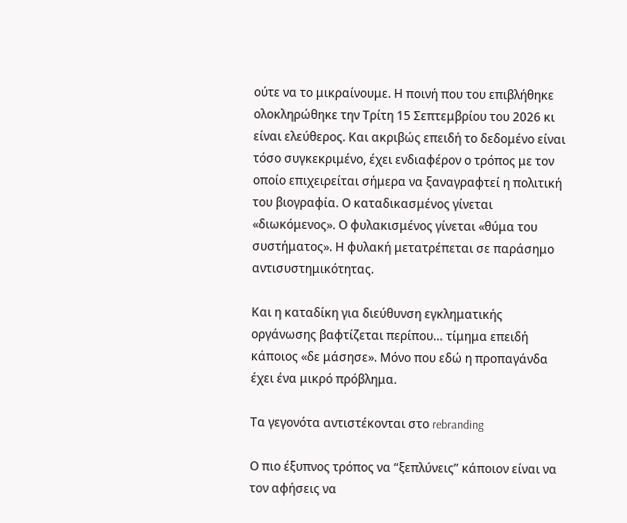ούτε να το μικραίνουμε. Η ποινή που του επιβλήθηκε ολοκληρώθηκε την Τρίτη 15 Σεπτεμβρίου του 2026 κι είναι ελεύθερος. Και ακριβώς επειδή το δεδομένο είναι τόσο συγκεκριμένο, έχει ενδιαφέρον ο τρόπος με τον οποίο επιχειρείται σήμερα να ξαναγραφτεί η πολιτική του βιογραφία. Ο καταδικασμένος γίνεται «διωκόμενος». Ο φυλακισμένος γίνεται «θύμα του συστήματος». Η φυλακή μετατρέπεται σε παράσημο αντισυστημικότητας.

Και η καταδίκη για διεύθυνση εγκληματικής οργάνωσης βαφτίζεται περίπου… τίμημα επειδή κάποιος «δε μάσησε». Μόνο που εδώ η προπαγάνδα έχει ένα μικρό πρόβλημα.

Τα γεγονότα αντιστέκονται στο rebranding

Ο πιο έξυπνος τρόπος να “ξεπλύνεις” κάποιον είναι να τον αφήσεις να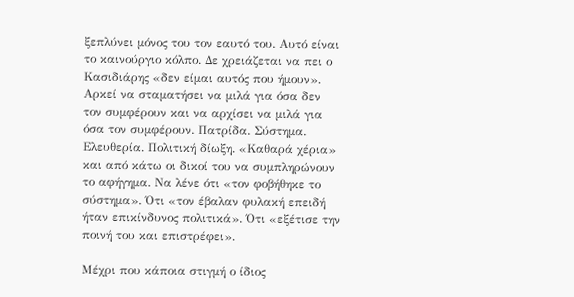ξεπλύνει μόνος του τον εαυτό του. Αυτό είναι το καινούργιο κόλπο. Δε χρειάζεται να πει ο Κασιδιάρης «δεν είμαι αυτός που ήμουν». Αρκεί να σταματήσει να μιλά για όσα δεν τον συμφέρουν και να αρχίσει να μιλά για όσα τον συμφέρουν. Πατρίδα. Σύστημα. Ελευθερία. Πολιτική δίωξη. «Καθαρά χέρια» και από κάτω οι δικοί του να συμπληρώνουν το αφήγημα. Να λένε ότι «τον φοβήθηκε το σύστημα». Ότι «τον έβαλαν φυλακή επειδή ήταν επικίνδυνος πολιτικά». Ότι «εξέτισε την ποινή του και επιστρέφει».

Μέχρι που κάποια στιγμή ο ίδιος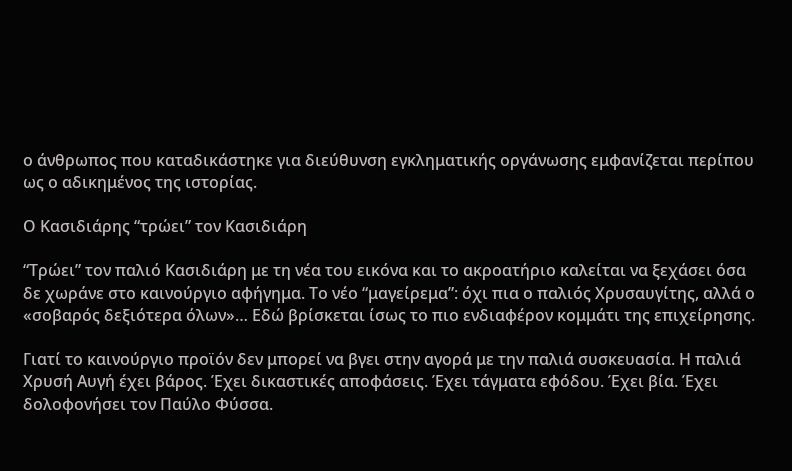ο άνθρωπος που καταδικάστηκε για διεύθυνση εγκληματικής οργάνωσης εμφανίζεται περίπου ως ο αδικημένος της ιστορίας.

Ο Κασιδιάρης “τρώει” τον Κασιδιάρη

“Τρώει” τον παλιό Κασιδιάρη με τη νέα του εικόνα και το ακροατήριο καλείται να ξεχάσει όσα δε χωράνε στο καινούργιο αφήγημα. Το νέο “μαγείρεμα”: όχι πια ο παλιός Χρυσαυγίτης, αλλά ο «σοβαρός δεξιότερα όλων»… Εδώ βρίσκεται ίσως το πιο ενδιαφέρον κομμάτι της επιχείρησης.

Γιατί το καινούργιο προϊόν δεν μπορεί να βγει στην αγορά με την παλιά συσκευασία. Η παλιά Χρυσή Αυγή έχει βάρος. Έχει δικαστικές αποφάσεις. Έχει τάγματα εφόδου. Έχει βία. Έχει δολοφονήσει τον Παύλο Φύσσα.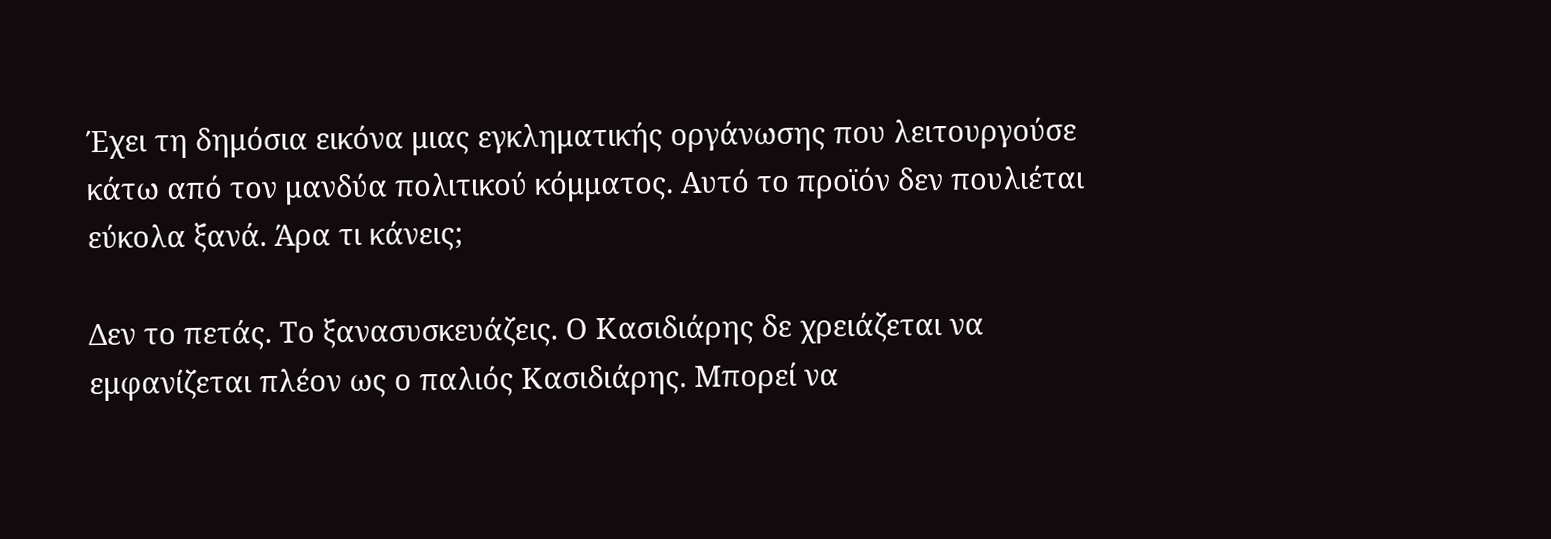Έχει τη δημόσια εικόνα μιας εγκληματικής οργάνωσης που λειτουργούσε κάτω από τον μανδύα πολιτικού κόμματος. Αυτό το προϊόν δεν πουλιέται εύκολα ξανά. Άρα τι κάνεις;

Δεν το πετάς. Το ξανασυσκευάζεις. Ο Κασιδιάρης δε χρειάζεται να εμφανίζεται πλέον ως ο παλιός Κασιδιάρης. Μπορεί να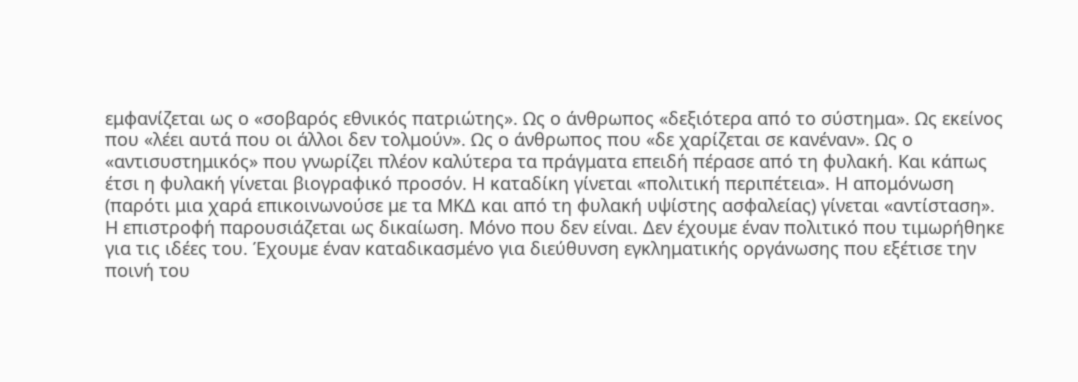εμφανίζεται ως ο «σοβαρός εθνικός πατριώτης». Ως ο άνθρωπος «δεξιότερα από το σύστημα». Ως εκείνος που «λέει αυτά που οι άλλοι δεν τολμούν». Ως ο άνθρωπος που «δε χαρίζεται σε κανέναν». Ως ο «αντισυστημικός» που γνωρίζει πλέον καλύτερα τα πράγματα επειδή πέρασε από τη φυλακή. Και κάπως έτσι η φυλακή γίνεται βιογραφικό προσόν. Η καταδίκη γίνεται «πολιτική περιπέτεια». Η απομόνωση (παρότι μια χαρά επικοινωνούσε με τα ΜΚΔ και από τη φυλακή υψίστης ασφαλείας) γίνεται «αντίσταση». Η επιστροφή παρουσιάζεται ως δικαίωση. Μόνο που δεν είναι. Δεν έχουμε έναν πολιτικό που τιμωρήθηκε για τις ιδέες του. Έχουμε έναν καταδικασμένο για διεύθυνση εγκληματικής οργάνωσης που εξέτισε την ποινή του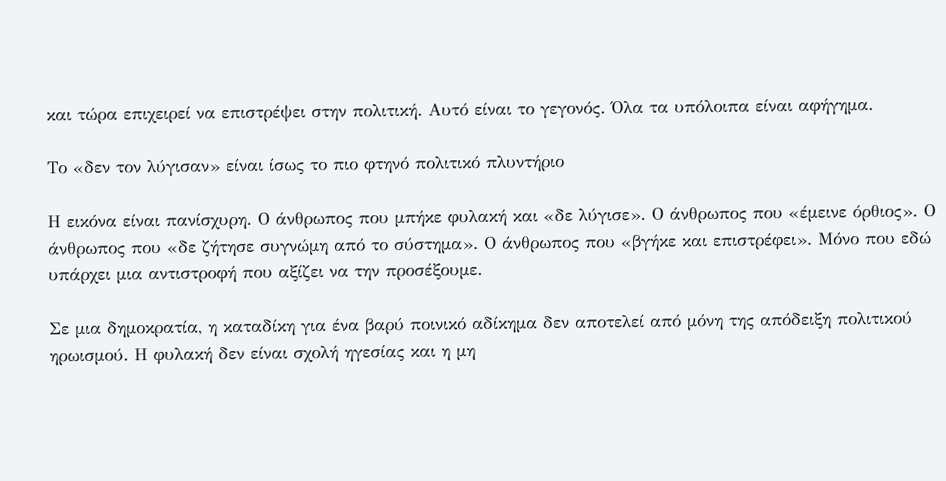και τώρα επιχειρεί να επιστρέψει στην πολιτική. Αυτό είναι το γεγονός. Όλα τα υπόλοιπα είναι αφήγημα.

Το «δεν τον λύγισαν» είναι ίσως το πιο φτηνό πολιτικό πλυντήριο

Η εικόνα είναι πανίσχυρη. Ο άνθρωπος που μπήκε φυλακή και «δε λύγισε». Ο άνθρωπος που «έμεινε όρθιος». Ο άνθρωπος που «δε ζήτησε συγνώμη από το σύστημα». Ο άνθρωπος που «βγήκε και επιστρέφει». Μόνο που εδώ υπάρχει μια αντιστροφή που αξίζει να την προσέξουμε.

Σε μια δημοκρατία, η καταδίκη για ένα βαρύ ποινικό αδίκημα δεν αποτελεί από μόνη της απόδειξη πολιτικού ηρωισμού. Η φυλακή δεν είναι σχολή ηγεσίας και η μη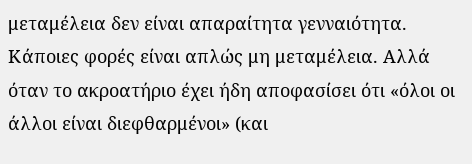μεταμέλεια δεν είναι απαραίτητα γενναιότητα. Κάποιες φορές είναι απλώς μη μεταμέλεια. Αλλά όταν το ακροατήριο έχει ήδη αποφασίσει ότι «όλοι οι άλλοι είναι διεφθαρμένοι» (και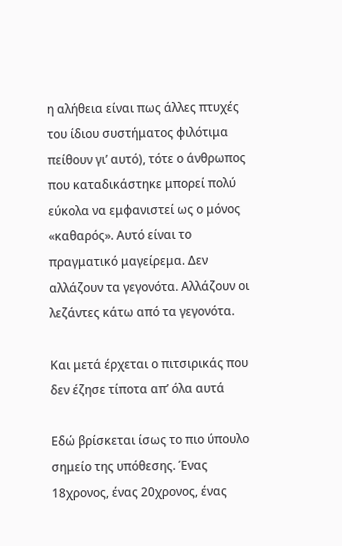η αλήθεια είναι πως άλλες πτυχές του ίδιου συστήματος φιλότιμα πείθουν γι’ αυτό), τότε ο άνθρωπος που καταδικάστηκε μπορεί πολύ εύκολα να εμφανιστεί ως ο μόνος «καθαρός». Αυτό είναι το πραγματικό μαγείρεμα. Δεν αλλάζουν τα γεγονότα. Αλλάζουν οι λεζάντες κάτω από τα γεγονότα.

Και μετά έρχεται ο πιτσιρικάς που δεν έζησε τίποτα απ’ όλα αυτά

Εδώ βρίσκεται ίσως το πιο ύπουλο σημείο της υπόθεσης. Ένας 18χρονος, ένας 20χρονος, ένας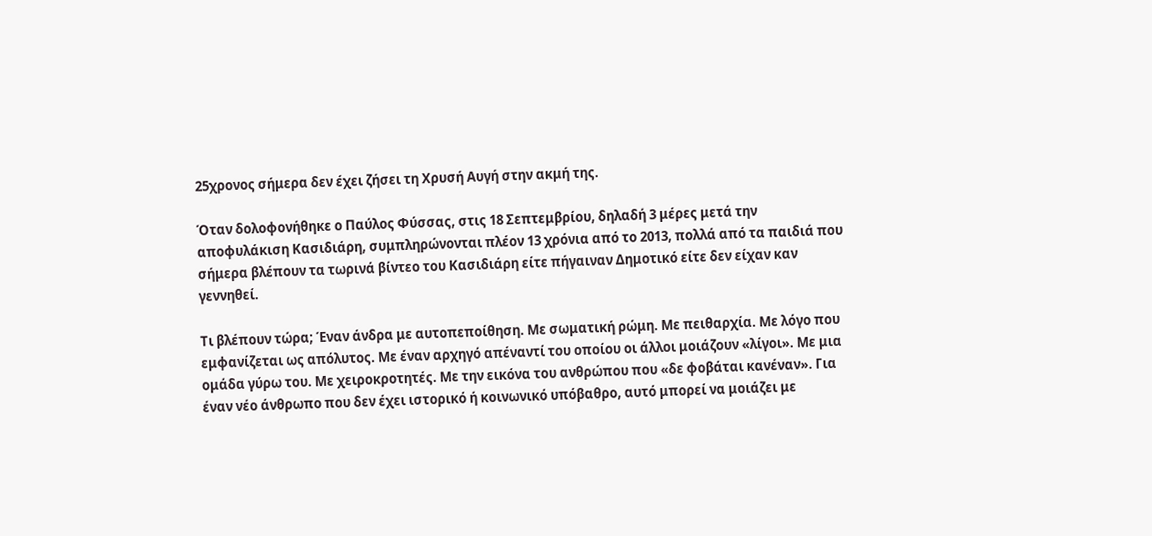25χρονος σήμερα δεν έχει ζήσει τη Χρυσή Αυγή στην ακμή της.

Όταν δολοφονήθηκε ο Παύλος Φύσσας, στις 18 Σεπτεμβρίου, δηλαδή 3 μέρες μετά την αποφυλάκιση Κασιδιάρη, συμπληρώνονται πλέον 13 χρόνια από το 2013, πολλά από τα παιδιά που σήμερα βλέπουν τα τωρινά βίντεο του Κασιδιάρη είτε πήγαιναν Δημοτικό είτε δεν είχαν καν γεννηθεί.

Τι βλέπουν τώρα; Έναν άνδρα με αυτοπεποίθηση. Με σωματική ρώμη. Με πειθαρχία. Με λόγο που εμφανίζεται ως απόλυτος. Με έναν αρχηγό απέναντί του οποίου οι άλλοι μοιάζουν «λίγοι». Με μια ομάδα γύρω του. Με χειροκροτητές. Με την εικόνα του ανθρώπου που «δε φοβάται κανέναν». Για έναν νέο άνθρωπο που δεν έχει ιστορικό ή κοινωνικό υπόβαθρο, αυτό μπορεί να μοιάζει με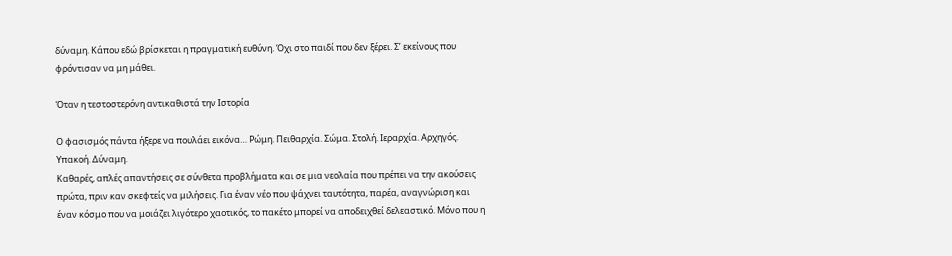δύναμη. Κάπου εδώ βρίσκεται η πραγματική ευθύνη. Όχι στο παιδί που δεν ξέρει. Σ’ εκείνους που φρόντισαν να μη μάθει.

Όταν η τεστοστερόνη αντικαθιστά την Ιστορία

Ο φασισμός πάντα ήξερε να πουλάει εικόνα… Ρώμη. Πειθαρχία. Σώμα. Στολή. Ιεραρχία. Αρχηγός. Υπακοή. Δύναμη.
Καθαρές, απλές απαντήσεις σε σύνθετα προβλήματα και σε μια νεολαία που πρέπει να την ακούσεις πρώτα, πριν καν σκεφτείς να μιλήσεις. Για έναν νέο που ψάχνει ταυτότητα, παρέα, αναγνώριση και έναν κόσμο που να μοιάζει λιγότερο χαοτικός, το πακέτο μπορεί να αποδειχθεί δελεαστικό. Μόνο που η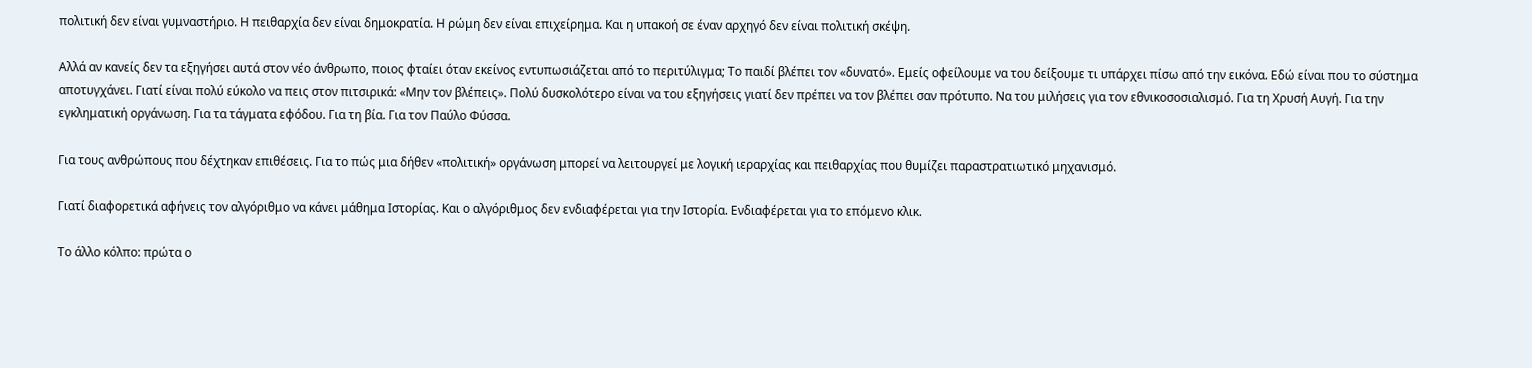πολιτική δεν είναι γυμναστήριο. Η πειθαρχία δεν είναι δημοκρατία. Η ρώμη δεν είναι επιχείρημα. Και η υπακοή σε έναν αρχηγό δεν είναι πολιτική σκέψη.

Αλλά αν κανείς δεν τα εξηγήσει αυτά στον νέο άνθρωπο, ποιος φταίει όταν εκείνος εντυπωσιάζεται από το περιτύλιγμα; Το παιδί βλέπει τον «δυνατό». Εμείς οφείλουμε να του δείξουμε τι υπάρχει πίσω από την εικόνα. Εδώ είναι που το σύστημα αποτυγχάνει. Γιατί είναι πολύ εύκολο να πεις στον πιτσιρικά: «Μην τον βλέπεις». Πολύ δυσκολότερο είναι να του εξηγήσεις γιατί δεν πρέπει να τον βλέπει σαν πρότυπο. Να του μιλήσεις για τον εθνικοσοσιαλισμό. Για τη Χρυσή Αυγή. Για την εγκληματική οργάνωση. Για τα τάγματα εφόδου. Για τη βία. Για τον Παύλο Φύσσα.

Για τους ανθρώπους που δέχτηκαν επιθέσεις. Για το πώς μια δήθεν «πολιτική» οργάνωση μπορεί να λειτουργεί με λογική ιεραρχίας και πειθαρχίας που θυμίζει παραστρατιωτικό μηχανισμό.

Γιατί διαφορετικά αφήνεις τον αλγόριθμο να κάνει μάθημα Ιστορίας. Και ο αλγόριθμος δεν ενδιαφέρεται για την Ιστορία. Ενδιαφέρεται για το επόμενο κλικ.

Το άλλο κόλπο: πρώτα ο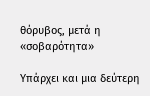θόρυβος, μετά η «σοβαρότητα»

Υπάρχει και μια δεύτερη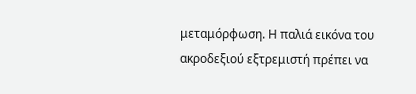μεταμόρφωση. Η παλιά εικόνα του ακροδεξιού εξτρεμιστή πρέπει να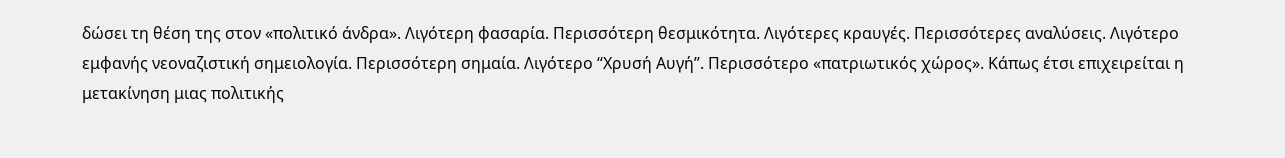δώσει τη θέση της στον «πολιτικό άνδρα». Λιγότερη φασαρία. Περισσότερη θεσμικότητα. Λιγότερες κραυγές. Περισσότερες αναλύσεις. Λιγότερο εμφανής νεοναζιστική σημειολογία. Περισσότερη σημαία. Λιγότερο “Χρυσή Αυγή”. Περισσότερο «πατριωτικός χώρος». Κάπως έτσι επιχειρείται η μετακίνηση μιας πολιτικής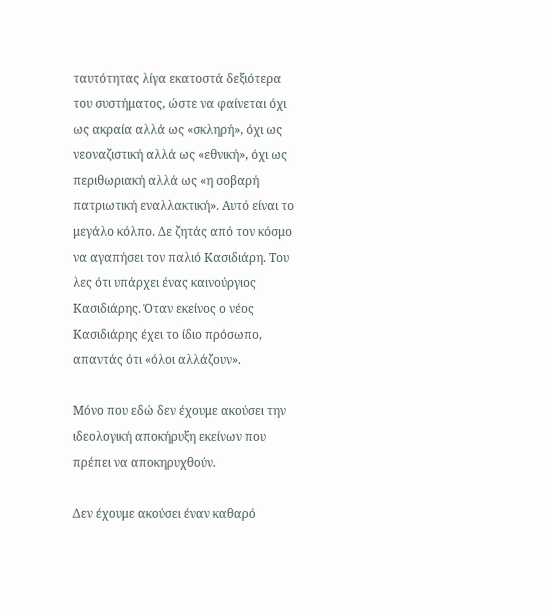ταυτότητας λίγα εκατοστά δεξιότερα του συστήματος, ώστε να φαίνεται όχι ως ακραία αλλά ως «σκληρή», όχι ως νεοναζιστική αλλά ως «εθνική», όχι ως περιθωριακή αλλά ως «η σοβαρή πατριωτική εναλλακτική». Αυτό είναι το μεγάλο κόλπο. Δε ζητάς από τον κόσμο να αγαπήσει τον παλιό Κασιδιάρη. Του λες ότι υπάρχει ένας καινούργιος Κασιδιάρης. Όταν εκείνος ο νέος Κασιδιάρης έχει το ίδιο πρόσωπο, απαντάς ότι «όλοι αλλάζουν».

Μόνο που εδώ δεν έχουμε ακούσει την ιδεολογική αποκήρυξη εκείνων που πρέπει να αποκηρυχθούν.

Δεν έχουμε ακούσει έναν καθαρό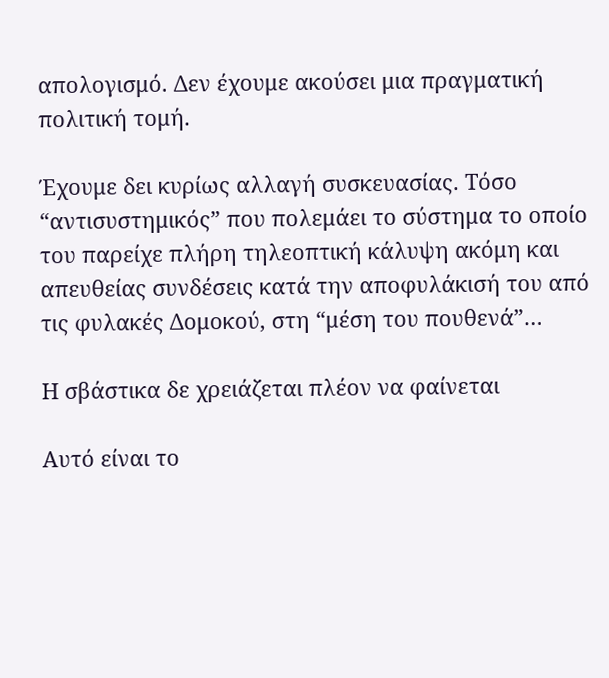απολογισμό. Δεν έχουμε ακούσει μια πραγματική πολιτική τομή.

Έχουμε δει κυρίως αλλαγή συσκευασίας. Τόσο “αντισυστημικός” που πολεμάει το σύστημα το οποίο του παρείχε πλήρη τηλεοπτική κάλυψη ακόμη και απευθείας συνδέσεις κατά την αποφυλάκισή του από τις φυλακές Δομοκού, στη “μέση του πουθενά”…

Η σβάστικα δε χρειάζεται πλέον να φαίνεται

Αυτό είναι το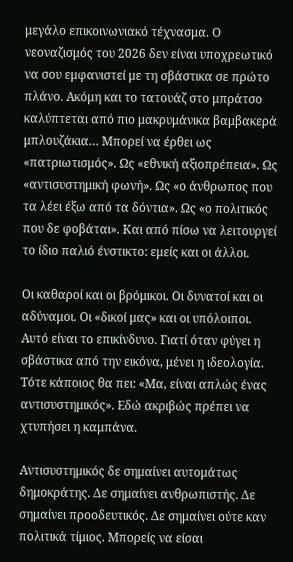μεγάλο επικοινωνιακό τέχνασμα. Ο νεοναζισμός του 2026 δεν είναι υποχρεωτικό να σου εμφανιστεί με τη σβάστικα σε πρώτο πλάνο. Ακόμη και το τατουάζ στο μπράτσο καλύπτεται από πιο μακρυμάνικα βαμβακερά μπλουζάκια… Μπορεί να έρθει ως «πατριωτισμός». Ως «εθνική αξιοπρέπεια». Ως «αντισυστημική φωνή». Ως «ο άνθρωπος που τα λέει έξω από τα δόντια». Ως «ο πολιτικός που δε φοβάται». Και από πίσω να λειτουργεί το ίδιο παλιό ένστικτο: εμείς και οι άλλοι.

Οι καθαροί και οι βρόμικοι. Οι δυνατοί και οι αδύναμοι. Οι «δικοί μας» και οι υπόλοιποι. Αυτό είναι το επικίνδυνο. Γιατί όταν φύγει η σβάστικα από την εικόνα, μένει η ιδεολογία. Τότε κάποιος θα πει: «Μα, είναι απλώς ένας αντισυστημικός». Εδώ ακριβώς πρέπει να χτυπήσει η καμπάνα.

Αντισυστημικός δε σημαίνει αυτομάτως δημοκράτης. Δε σημαίνει ανθρωπιστής. Δε σημαίνει προοδευτικός. Δε σημαίνει ούτε καν πολιτικά τίμιος. Μπορείς να είσαι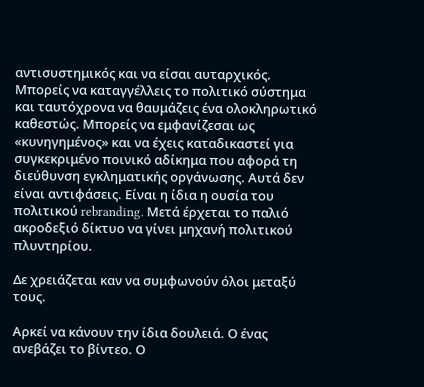αντισυστημικός και να είσαι αυταρχικός. Μπορείς να καταγγέλλεις το πολιτικό σύστημα και ταυτόχρονα να θαυμάζεις ένα ολοκληρωτικό καθεστώς. Μπορείς να εμφανίζεσαι ως «κυνηγημένος» και να έχεις καταδικαστεί για συγκεκριμένο ποινικό αδίκημα που αφορά τη διεύθυνση εγκληματικής οργάνωσης. Αυτά δεν είναι αντιφάσεις. Είναι η ίδια η ουσία του πολιτικού rebranding. Μετά έρχεται το παλιό ακροδεξιό δίκτυο να γίνει μηχανή πολιτικού πλυντηρίου.

Δε χρειάζεται καν να συμφωνούν όλοι μεταξύ τους.

Αρκεί να κάνουν την ίδια δουλειά. Ο ένας ανεβάζει το βίντεο. Ο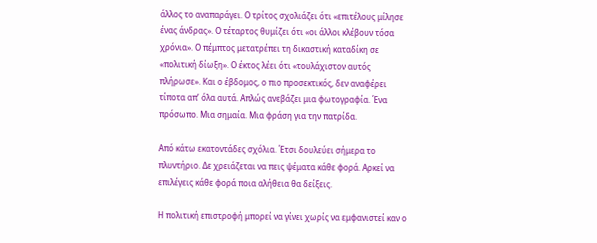άλλος το αναπαράγει. Ο τρίτος σχολιάζει ότι «επιτέλους μίλησε ένας άνδρας». Ο τέταρτος θυμίζει ότι «οι άλλοι κλέβουν τόσα χρόνια». Ο πέμπτος μετατρέπει τη δικαστική καταδίκη σε «πολιτική δίωξη». Ο έκτος λέει ότι «τουλάχιστον αυτός πλήρωσε». Και ο έβδομος, ο πιο προσεκτικός, δεν αναφέρει τίποτα απ’ όλα αυτά. Απλώς ανεβάζει μια φωτογραφία. Ένα πρόσωπο. Μια σημαία. Μια φράση για την πατρίδα.

Από κάτω εκατοντάδες σχόλια. Έτσι δουλεύει σήμερα το πλυντήριο. Δε χρειάζεται να πεις ψέματα κάθε φορά. Αρκεί να επιλέγεις κάθε φορά ποια αλήθεια θα δείξεις.

Η πολιτική επιστροφή μπορεί να γίνει χωρίς να εμφανιστεί καν ο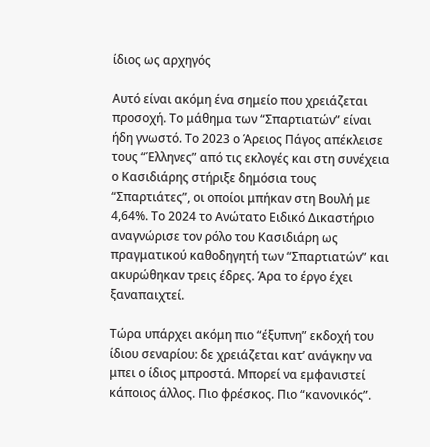ίδιος ως αρχηγός

Αυτό είναι ακόμη ένα σημείο που χρειάζεται προσοχή. Το μάθημα των “Σπαρτιατών” είναι ήδη γνωστό. Το 2023 ο Άρειος Πάγος απέκλεισε τους “Έλληνες” από τις εκλογές και στη συνέχεια ο Κασιδιάρης στήριξε δημόσια τους “Σπαρτιάτες”, οι οποίοι μπήκαν στη Βουλή με 4,64%. Το 2024 το Ανώτατο Ειδικό Δικαστήριο αναγνώρισε τον ρόλο του Κασιδιάρη ως πραγματικού καθοδηγητή των “Σπαρτιατών” και ακυρώθηκαν τρεις έδρες. Άρα το έργο έχει ξαναπαιχτεί.

Τώρα υπάρχει ακόμη πιο “έξυπνη” εκδοχή του ίδιου σεναρίου: δε χρειάζεται κατ’ ανάγκην να μπει ο ίδιος μπροστά. Μπορεί να εμφανιστεί κάποιος άλλος. Πιο φρέσκος. Πιο “κανονικός”.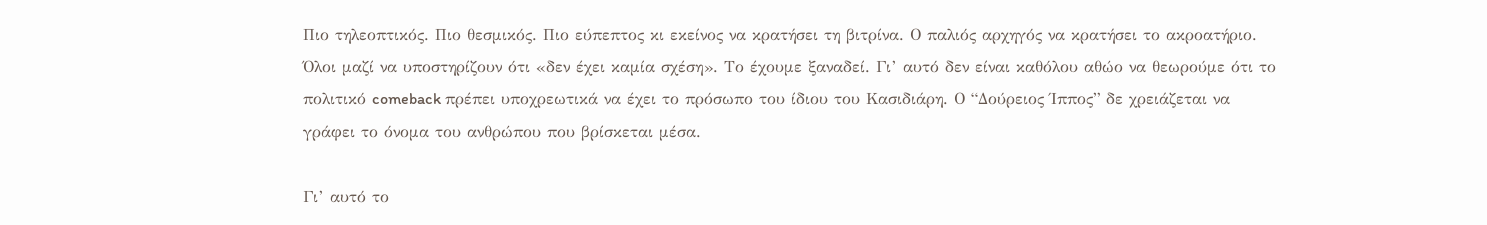Πιο τηλεοπτικός. Πιο θεσμικός. Πιο εύπεπτος κι εκείνος να κρατήσει τη βιτρίνα. Ο παλιός αρχηγός να κρατήσει το ακροατήριο. Όλοι μαζί να υποστηρίζουν ότι «δεν έχει καμία σχέση». Το έχουμε ξαναδεί. Γι’ αυτό δεν είναι καθόλου αθώο να θεωρούμε ότι το πολιτικό comeback πρέπει υποχρεωτικά να έχει το πρόσωπο του ίδιου του Κασιδιάρη. Ο “Δούρειος Ίππος” δε χρειάζεται να γράφει το όνομα του ανθρώπου που βρίσκεται μέσα.

Γι’ αυτό το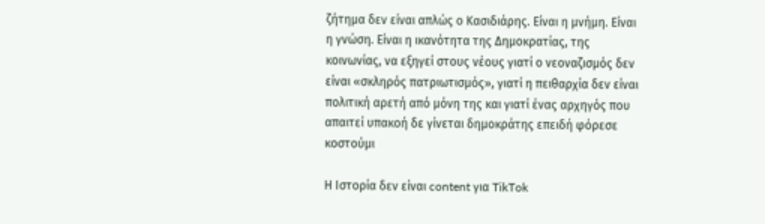ζήτημα δεν είναι απλώς ο Κασιδιάρης. Είναι η μνήμη. Είναι η γνώση. Είναι η ικανότητα της Δημοκρατίας, της κοινωνίας, να εξηγεί στους νέους γιατί ο νεοναζισμός δεν είναι «σκληρός πατριωτισμός», γιατί η πειθαρχία δεν είναι πολιτική αρετή από μόνη της και γιατί ένας αρχηγός που απαιτεί υπακοή δε γίνεται δημοκράτης επειδή φόρεσε κοστούμι

Η Ιστορία δεν είναι content για TikTok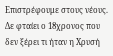Επιστρέφουμε στους νέους. Δε φταίει ο 18χρονος που δεν ξέρει τι ήταν η Χρυσή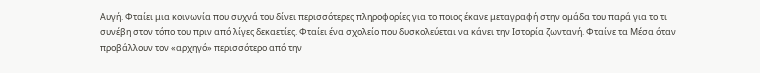Αυγή. Φταίει μια κοινωνία που συχνά του δίνει περισσότερες πληροφορίες για το ποιος έκανε μεταγραφή στην ομάδα του παρά για το τι συνέβη στον τόπο του πριν από λίγες δεκαετίες. Φταίει ένα σχολείο που δυσκολεύεται να κάνει την Ιστορία ζωντανή. Φταίνε τα Μέσα όταν προβάλλουν τον «αρχηγό» περισσότερο από την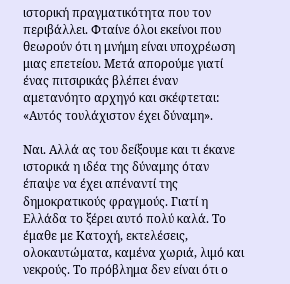ιστορική πραγματικότητα που τον περιβάλλει. Φταίνε όλοι εκείνοι που θεωρούν ότι η μνήμη είναι υποχρέωση μιας επετείου. Μετά απορούμε γιατί ένας πιτσιρικάς βλέπει έναν αμετανόητο αρχηγό και σκέφτεται: «Αυτός τουλάχιστον έχει δύναμη».

Ναι. Αλλά ας του δείξουμε και τι έκανε ιστορικά η ιδέα της δύναμης όταν έπαψε να έχει απέναντί της δημοκρατικούς φραγμούς. Γιατί η Ελλάδα το ξέρει αυτό πολύ καλά. Το έμαθε με Κατοχή, εκτελέσεις, ολοκαυτώματα, καμένα χωριά, λιμό και νεκρούς. Το πρόβλημα δεν είναι ότι ο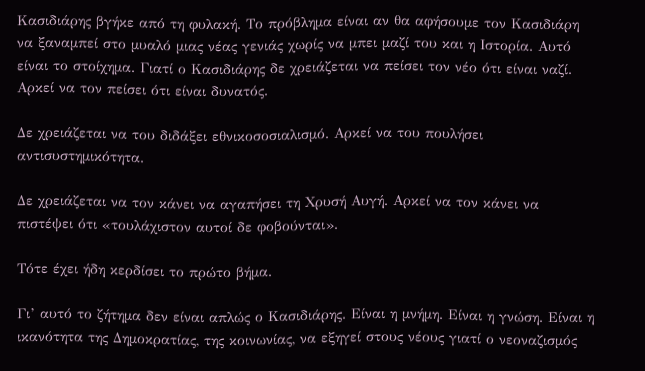Κασιδιάρης βγήκε από τη φυλακή. Το πρόβλημα είναι αν θα αφήσουμε τον Κασιδιάρη να ξαναμπεί στο μυαλό μιας νέας γενιάς χωρίς να μπει μαζί του και η Ιστορία. Αυτό είναι το στοίχημα. Γιατί ο Κασιδιάρης δε χρειάζεται να πείσει τον νέο ότι είναι ναζί. Αρκεί να τον πείσει ότι είναι δυνατός.

Δε χρειάζεται να του διδάξει εθνικοσοσιαλισμό. Αρκεί να του πουλήσει αντισυστημικότητα.

Δε χρειάζεται να τον κάνει να αγαπήσει τη Χρυσή Αυγή. Αρκεί να τον κάνει να πιστέψει ότι «τουλάχιστον αυτοί δε φοβούνται».

Τότε έχει ήδη κερδίσει το πρώτο βήμα.

Γι’ αυτό το ζήτημα δεν είναι απλώς ο Κασιδιάρης. Είναι η μνήμη. Είναι η γνώση. Είναι η ικανότητα της Δημοκρατίας, της κοινωνίας, να εξηγεί στους νέους γιατί ο νεοναζισμός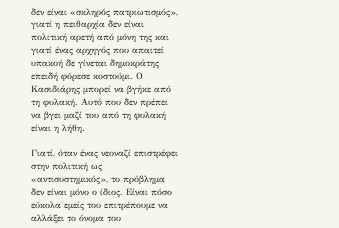δεν είναι «σκληρός πατριωτισμός», γιατί η πειθαρχία δεν είναι πολιτική αρετή από μόνη της και γιατί ένας αρχηγός που απαιτεί υπακοή δε γίνεται δημοκράτης επειδή φόρεσε κοστούμι. Ο Κασιδιάρης μπορεί να βγήκε από τη φυλακή. Αυτό που δεν πρέπει να βγει μαζί του από τη φυλακή είναι η λήθη.

Γιατί, όταν ένας νεοναζί επιστρέφει στην πολιτική ως «αντισυστημικός», το πρόβλημα δεν είναι μόνο ο ίδιος. Είναι πόσο εύκολα εμείς του επιτρέπουμε να αλλάξει το όνομα του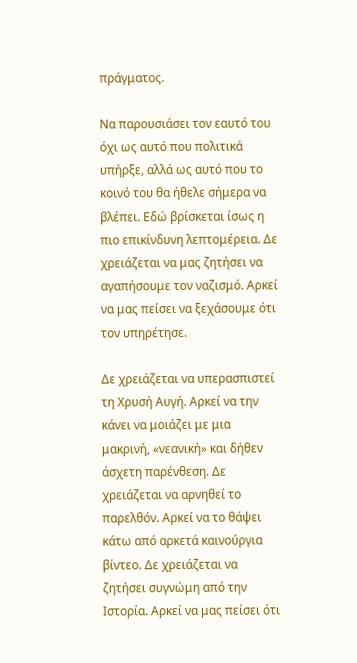πράγματος.

Να παρουσιάσει τον εαυτό του όχι ως αυτό που πολιτικά υπήρξε, αλλά ως αυτό που το κοινό του θα ήθελε σήμερα να βλέπει. Εδώ βρίσκεται ίσως η πιο επικίνδυνη λεπτομέρεια. Δε χρειάζεται να μας ζητήσει να αγαπήσουμε τον ναζισμό. Αρκεί να μας πείσει να ξεχάσουμε ότι τον υπηρέτησε.

Δε χρειάζεται να υπερασπιστεί τη Χρυσή Αυγή. Αρκεί να την κάνει να μοιάζει με μια μακρινή, «νεανική» και δήθεν άσχετη παρένθεση. Δε χρειάζεται να αρνηθεί το παρελθόν. Αρκεί να το θάψει κάτω από αρκετά καινούργια βίντεο. Δε χρειάζεται να ζητήσει συγνώμη από την Ιστορία. Αρκεί να μας πείσει ότι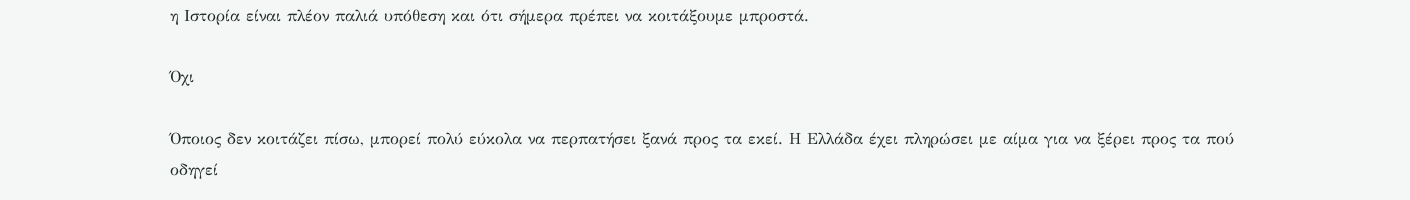η Ιστορία είναι πλέον παλιά υπόθεση και ότι σήμερα πρέπει να κοιτάξουμε μπροστά.

Όχι

Όποιος δεν κοιτάζει πίσω, μπορεί πολύ εύκολα να περπατήσει ξανά προς τα εκεί. Η Ελλάδα έχει πληρώσει με αίμα για να ξέρει προς τα πού οδηγεί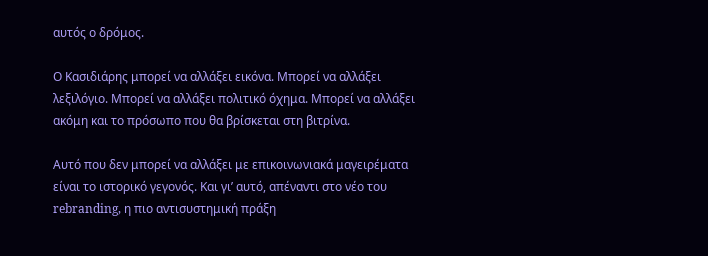αυτός ο δρόμος.

Ο Κασιδιάρης μπορεί να αλλάξει εικόνα. Μπορεί να αλλάξει λεξιλόγιο. Μπορεί να αλλάξει πολιτικό όχημα. Μπορεί να αλλάξει ακόμη και το πρόσωπο που θα βρίσκεται στη βιτρίνα.

Αυτό που δεν μπορεί να αλλάξει με επικοινωνιακά μαγειρέματα είναι το ιστορικό γεγονός. Και γι’ αυτό, απέναντι στο νέο του rebranding, η πιο αντισυστημική πράξη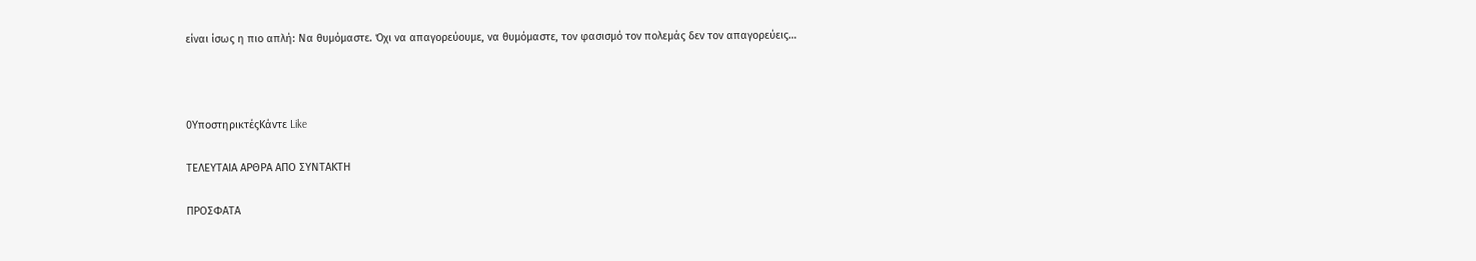είναι ίσως η πιο απλή: Να θυμόμαστε. Όχι να απαγορεύουμε, να θυμόμαστε, τον φασισμό τον πολεμάς δεν τον απαγορεύεις…



0ΥποστηρικτέςΚάντε Like

ΤΕΛΕΥΤΑΙΑ ΑΡΘΡΑ ΑΠΟ ΣΥΝΤΑΚΤΗ

ΠΡΟΣΦΑΤΑ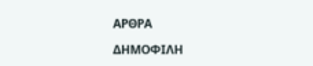ΑΡΘΡΑ

ΔΗΜΟΦΙΛΗ